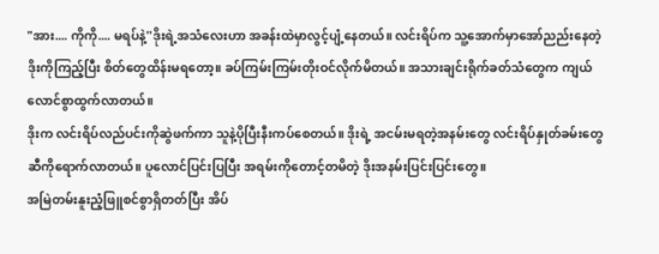"အား.... ကိုကို.... မရပ်နဲ့''ဒိုးရဲ့အသံလေးဟာ အခန်းထဲမှာလွင့်ပျံ့နေတယ်။ လင်းရိပ်က သူ့အောက်မှာအော်ညည်းနေတဲ့ ဒိုးကိုကြည့်ပြီး စိတ်တွေထိန်းမရတော့။ ခပ်ကြမ်းကြမ်းတိုးဝင်လိုက်မိတယ်။ အသားချင်းရိုက်ခတ်သံတွေက ကျယ်လောင်စွာထွက်လာတယ်။
ဒိုးက လင်းရိပ်လည်ပင်းကိုဆွဲဖက်ကာ သူနဲ့ပိုပြီးနီးကပ်စေတယ်။ ဒိုးရဲ့ အငမ်းမရတဲ့အနမ်းတွေ လင်းရိပ်နှုတ်ခမ်းတွေဆီကိုရောက်လာတယ်။ ပူလောင်ပြင်းပြပြီး အရမ်းကိုတောင့်တမိတဲ့ ဒိုးအနမ်းပြင်းပြင်းတွေ။
အမြဲတမ်းနူးညံ့ဖြူစင်စွာရှိတတ်ပြီး အိပ်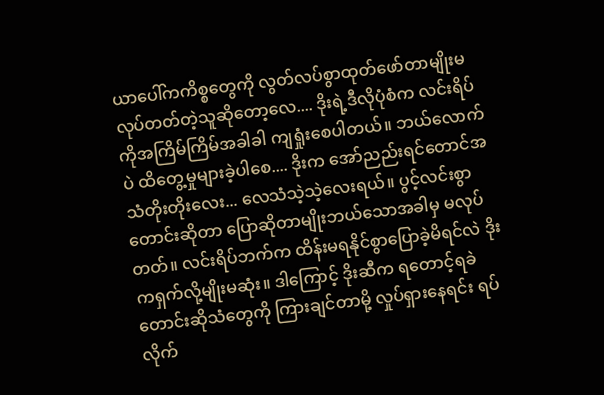ယာပေါ်ကကိစ္စတွေကို လွတ်လပ်စွာထုတ်ဖော်တာမျိုးမလုပ်တတ်တဲ့သူဆိုတော့လေ.... ဒိုးရဲ့ဒီလိုပုံစံက လင်းရိပ်ကိုအကြိမ်ကြိမ်အခါခါ ကျရှုံးစေပါတယ်။ ဘယ်လောက်ပဲ ထိတွေ့မှုများခဲ့ပါစေ.... ဒိုးက အော်ညည်းရင်တောင်အသံတိုးတိုးလေး... လေသံသဲ့သဲ့လေးရယ်။ ပွင့်လင်းစွာတောင်းဆိုတာ ပြောဆိုတာမျိုးဘယ်သောအခါမှ မလုပ်တတ်။ လင်းရိပ်ဘက်က ထိန်းမရနိုင်စွာပြောခဲ့မိရင်လဲ ဒိုးကရှက်လို့မျိုးမဆုံး။ ဒါကြောင့် ဒိုးဆီက ရတောင့်ရခဲတောင်းဆိုသံတွေကို ကြားချင်တာမို့ လှုပ်ရှားနေရင်း ရပ်လိုက်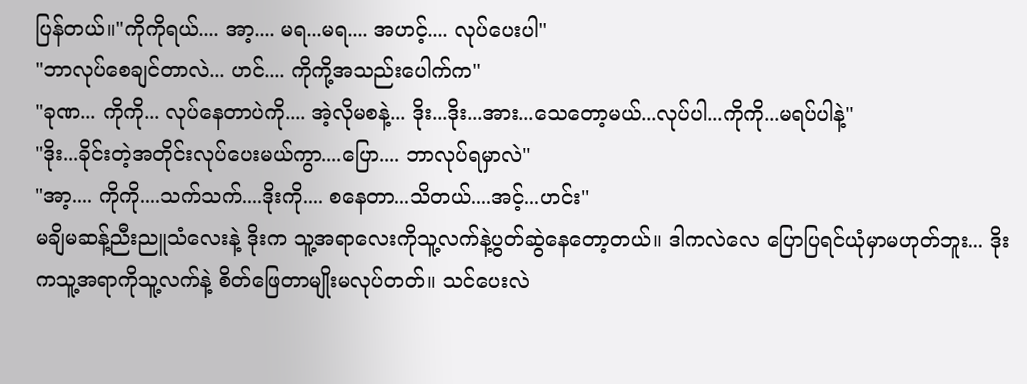ပြန်တယ်။"ကိုကိုရယ်.... အာ့.... မရ...မရ.... အဟင့်.... လုပ်ပေးပါ''
"ဘာလုပ်စေချင်တာလဲ... ဟင်.... ကိုကို့အသည်းပေါက်က''
"ခုဏ... ကိုကို... လုပ်နေတာပဲကို.... အဲ့လိုမစနဲ့... ဒိုး...ဒိုး...အား...သေတော့မယ်...လုပ်ပါ...ကိုကို...မရပ်ပါနဲ့''
"ဒိုး...ခိုင်းတဲ့အတိုင်းလုပ်ပေးမယ်ကွာ....ပြော.... ဘာလုပ်ရမှာလဲ''
"အာ့.... ကိုကို....သက်သက်....ဒိုးကို.... စနေတာ...သိတယ်....အင့်...ဟင်း''
မချိမဆန့်ညီးညူသံလေးနဲ့ ဒိုးက သူ့အရာလေးကိုသူ့လက်နဲ့ပွတ်ဆွဲနေတော့တယ်။ ဒါကလဲလေ ပြောပြရင်ယုံမှာမဟုတ်ဘူး... ဒိုးကသူ့အရာကိုသူ့လက်နဲ့ စိတ်ဖြေတာမျိုးမလုပ်တတ်။ သင်ပေးလဲ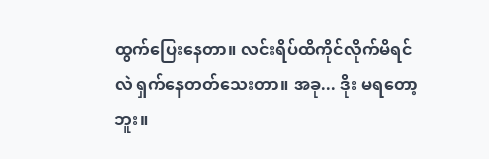ထွက်ပြေးနေတာ။ လင်းရိပ်ထိကိုင်လိုက်မိရင်လဲ ရှက်နေတတ်သေးတာ။ အခု... ဒိုး မရတော့ဘူး။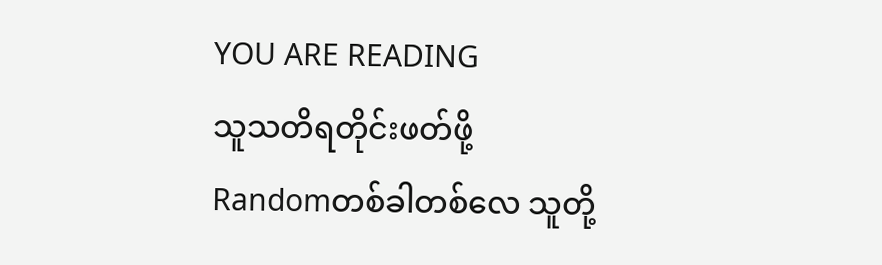YOU ARE READING
သူသတိရတိုင်းဖတ်ဖို့
Randomတစ်ခါတစ်လေ သူတို့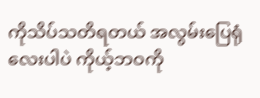ကိုသိပ်သတိရတယ် အလွမ်းပြေရုံလေးပါပဲ ကိုယ့်ဘဝကို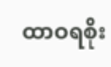ထာဝရစိုး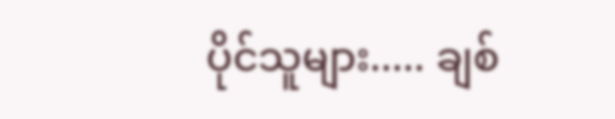ပိုင်သူများ..... ချစ်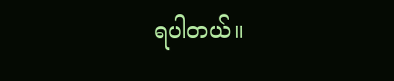ရပါတယ်။